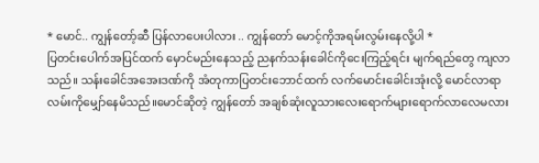* မောင်.. ကျွန်တော့်ဆီ ပြန်လာပေးပါလား .. ကျွန်တော် မောင့်ကိုအရမ်းလွမ်းနေလို့ပါ *
ပြတင်းပေါက်အပြင်ထက် မှောင်မည်းနေသည့် ညနက်သန်းခေါင်ကိုငေးကြည့်ရင်း မျက်ရည်တွေ ကျလာသည်။ သန်းခေါင်အအေးဒဏ်ကို အံတုကာပြတင်းဘောင်ထက် လက်မောင်းခေါင်းအုံးလို့ မောင်လာရာလမ်းကိုမျှော်နေမိသည်။မောင်ဆိုတဲ့ ကျွန်တော် အချစ်ဆုံးလူသားလေးရောက်များရောက်လာလေမလား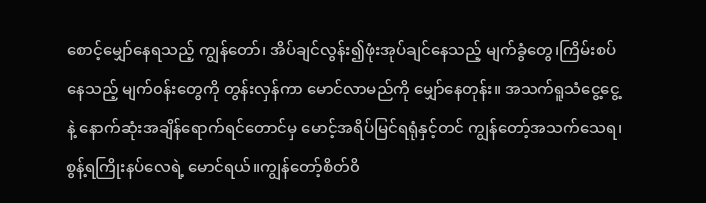စောင့်မျှော်နေရသည့် ကျွန်တော်၊ အိပ်ချင်လွန်း၍ဖုံးအုပ်ချင်နေသည့် မျက်ခွံတွေ၊ကြိမ်းစပ်နေသည့် မျက်၀န်းတွေကို တွန်းလှန်ကာ မောင်လာမည်ကို မျှော်နေတုန်း။ အသက်ရူသံငွေ့ငွေ့နဲ့ နောက်ဆုံးအချိန်ရောက်ရင်တောင်မှ မောင့်အရိပ်မြင်ရရုံနှင့်တင် ကျွန်တော့်အသက်သေရ၊စွန့်ရကြိုးနပ်လေရဲ့ မောင်ရယ်။ကျွန်တော့်စိတ်၀ိ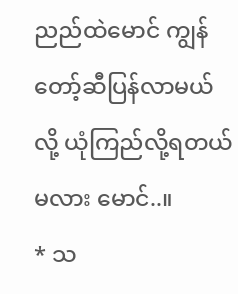ညည်ထဲမောင် ကျွန်တော့်ဆီပြန်လာမယ်လို့ ယုံကြည်လို့ရတယ်မလား မောင်..။
* သ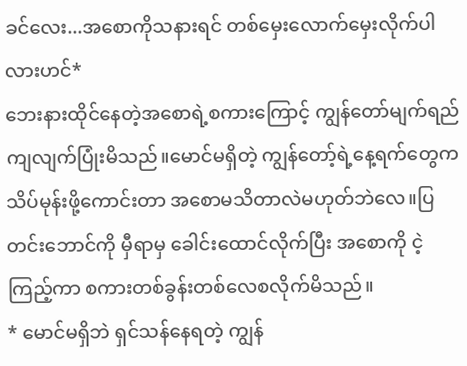ခင်လေး...အစောကိုသနားရင် တစ်မှေးလောက်မှေးလိုက်ပါလားဟင်*
ဘေးနားထိုင်နေတဲ့အစောရဲ့စကားကြောင့် ကျွန်တော်မျက်ရည်ကျလျက်ပြုံးမိသည်။မောင်မရှိတဲ့ ကျွန်တော့်ရဲ့နေ့ရက်တွေက သိပ်မုန်းဖို့ကောင်းတာ အစောမသိတာလဲမဟုတ်ဘဲလေ။ပြတင်းဘောင်ကို မှီရာမှ ခေါင်းထောင်လိုက်ပြီး အစောကို ငဲ့ကြည့်ကာ စကားတစ်ခွန်းတစ်လေစလိုက်မိသည်။
* မောင်မရှိဘဲ ရှင်သန်နေရတဲ့ ကျွန်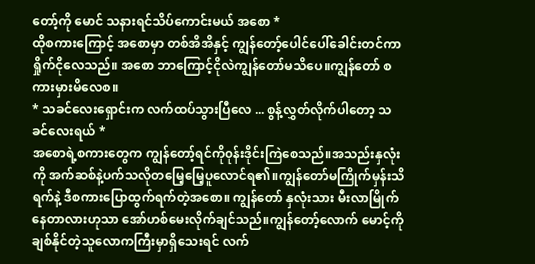တော့်ကို မောင် သနားရင်သိပ်ကောင်းမယ် အစော *
ထိုစကားကြောင့် အစောမှာ တစ်အိအိနှင့် ကျွန်တော့်ပေါင်ပေါ်ခေါင်းတင်ကာ ရှိုက်ငိုလေသည်။ အစော ဘာကြောင့်ငိုလဲကျွန်တော်မသိပေ။ကျွန်တော် စကားမှားမိလေစ။
* သခင်လေးရှောင်းက လက်ထပ်သွားပြီလေ ... စွန့်လွှတ်လိုက်ပါတော့ သခင်လေးရယ် *
အစောရဲ့စကားတွေက ကျွန်တော့်ရင်ကို၀ုန်းဒိုင်းကြဲစေသည်။အသည်းနှလုံးကို အက်ဆစ်နဲ့ပက်သလိုတမြေ့မြေ့ပူလောင်ရ၏။ကျွန်တော်မကြိုက်မှန်းသိရက်နဲ့ ဒီစကားပြောထွက်ရက်တဲ့အစော။ ကျွန်တော် နှလုံးသား မီးလာမြိုက်နေတာလားဟုသာ အော်ဟစ်မေးလိုက်ချင်သည်။ကျွန်တော့်လောက် မောင့်ကိုချစ်နိုင်တဲ့သူလောကကြီးမှာရှိသေးရင် လက်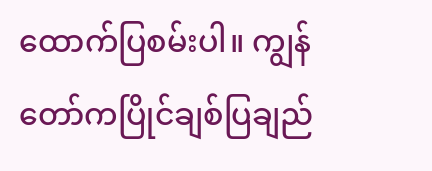ထောက်ပြစမ်းပါ။ ကျွန်တော်ကပြိုင်ချစ်ပြချည်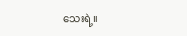သေးရဲ့။